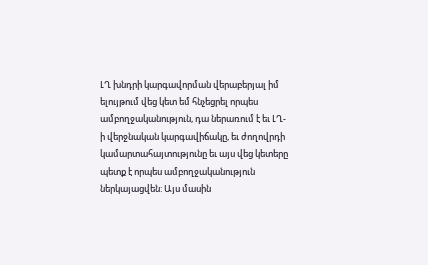ԼՂ խնդրի կարգավորման վերաբերյալ իմ ելույթում վեց կետ եմ հնչեցրել որպես ամբողջականություն, դա ներառում է եւ ԼՂ-ի վերջնական կարգավիճակը, եւ ժողովրդի կամարտահայտությունը եւ այս վեց կետերը պետք է որպես ամբողջականություն ներկայացվեն: Այս մասին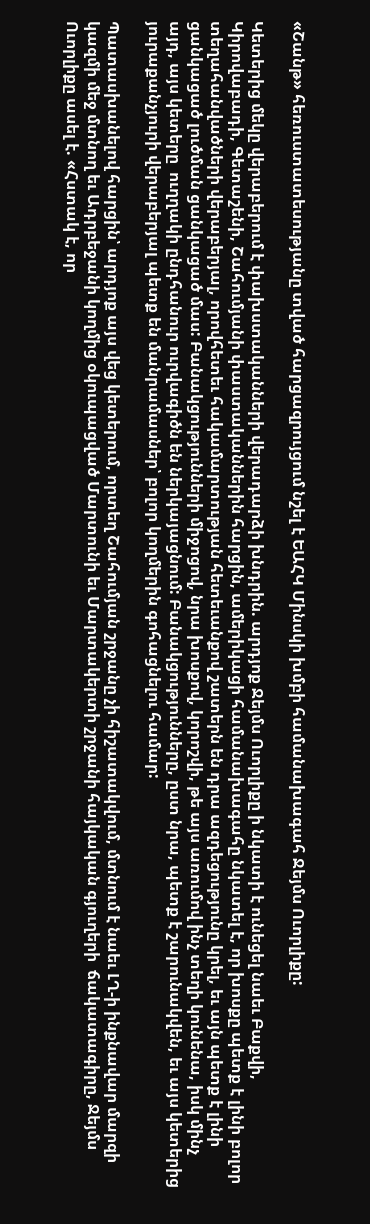«Շանթ» հեռուստատեսությանը տված հարցազրույցում նշել է ԵԱՀԿ Մինսկի խմբի համանախագահ Ջեյմս Ուորլիքը:

Կետերից մեկը վերաբերում է փախստականների վերադարձի խնդրին. արդյոք Ջեյմս Ուորլիքը ի նկատի է ունեցել նաեւ Բաքվի, Կիրովաբադի, Գետաշենի, Շահումյանի փաստականներին հարցին, ամերիկացի համանախագահը նկատել է, որ խոսքը պետք է լինի բոլոր տեղահանվածների վերաբերյալ, որովհետեւ հակամարտության հետեւանքով շատերն են դրա ազդեցությունը կրել, եւ այն պետք է լինի ցանկացած լուծման ցանկացած մաս: Բանակցությունների միջոցով, նրա խոսքով, կորոշվի, թե այս առումով ինչ տեղի կունենա, իսկ մինչ այդ, այս կետերը  ուղղակի ընդհանուր ուրվագիծն են ներկայացնում: Բանակցությունները, ըստ նրա, պետք է շարունակվեն, եւ այս կետերից յուրաքանչյուրի վերաբերյալ պետք են մանրամասներ՝ բոլոր կողմերին գոհացնելու համար:

Պատասխանելով հարցին՝ արդյոք այս վեց կետերում, որտեղ Շահումյան շրջանը չի հիշատակվում, մտնում է նաեւ ԼՂ-ի ինքնավար մարզի կազմի մեջ մտնող եւ Ադրբեջանի կողմից օկուպացված Մարտունի եւ Մարտակերտի շրջանի հայկական գյուղերի  ճակատագիրը, Ջեյմս Ուորլիքը ասել է. «Հստակ է, որ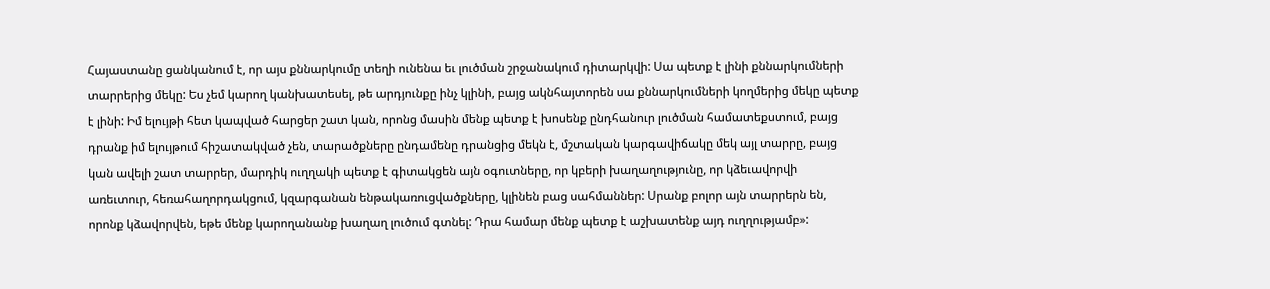Հայաստանը ցանկանում է, որ այս քննարկումը տեղի ունենա եւ լուծման շրջանակում դիտարկվի: Սա պետք է լինի քննարկումների տարրերից մեկը: Ես չեմ կարող կանխատեսել, թե արդյունքը ինչ կլինի, բայց ակնհայտորեն սա քննարկումների կողմերից մեկը պետք է լինի: Իմ ելույթի հետ կապված հարցեր շատ կան, որոնց մասին մենք պետք է խոսենք ընդհանուր լուծման համատեքստում, բայց դրանք իմ ելույթում հիշատակված չեն, տարածքները ընդամենը դրանցից մեկն է, մշտական կարգավիճակը մեկ այլ տարրը, բայց կան ավելի շատ տարրեր, մարդիկ ուղղակի պետք է գիտակցեն այն օգուտները, որ կբերի խաղաղությունը, որ կձեւավորվի առեւտուր, հեռահաղորդակցում, կզարգանան ենթակառուցվածքները, կլինեն բաց սահմաններ: Սրանք բոլոր այն տարրերն են, որոնք կձավորվեն, եթե մենք կարողանանք խաղաղ լուծում գտնել: Դրա համար մենք պետք է աշխատենք այդ ուղղությամբ»: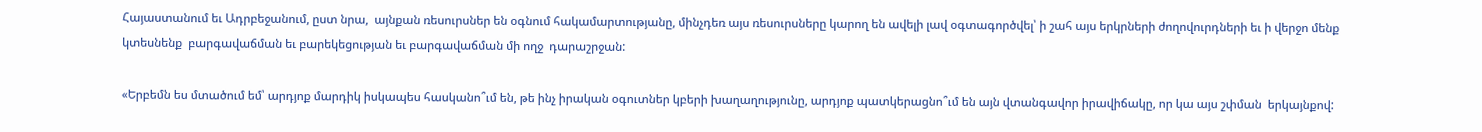Հայաստանում եւ Ադրբեջանում, ըստ նրա,  այնքան ռեսուրսներ են օգնում հակամարտությանը, մինչդեռ այս ռեսուրսները կարող են ավելի լավ օգտագործվել՝ ի շահ այս երկրների ժողովուրդների եւ ի վերջո մենք կտեսնենք  բարգավաճման եւ բարեկեցության եւ բարգավաճման մի ողջ  դարաշրջան:

«Երբեմն ես մտածում եմ՝ արդյոք մարդիկ իսկապես հասկանո՞ւմ են, թե ինչ իրական օգուտներ կբերի խաղաղությունը, արդյոք պատկերացնո՞ւմ են այն վտանգավոր իրավիճակը, որ կա այս շփման  երկայնքով: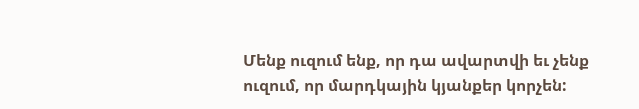Մենք ուզում ենք, որ դա ավարտվի եւ չենք ուզում, որ մարդկային կյանքեր կորչեն: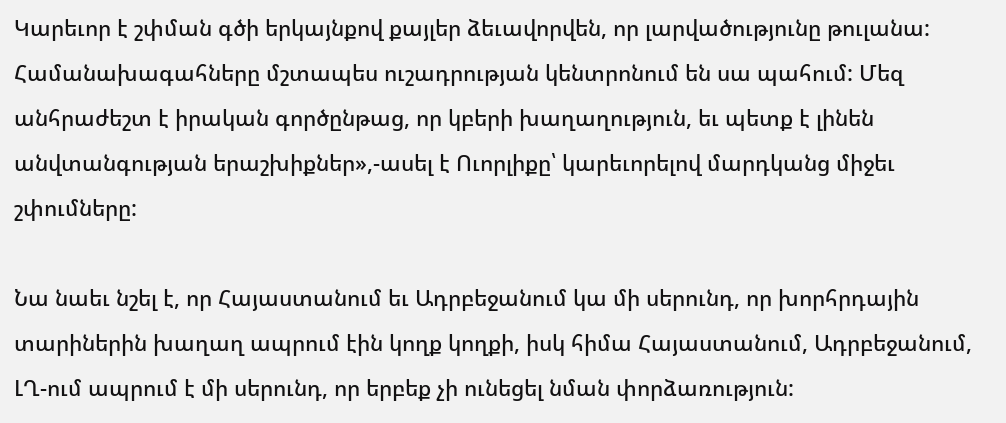Կարեւոր է շփման գծի երկայնքով քայլեր ձեւավորվեն, որ լարվածությունը թուլանա: Համանախագահները մշտապես ուշադրության կենտրոնում են սա պահում: Մեզ անհրաժեշտ է իրական գործընթաց, որ կբերի խաղաղություն, եւ պետք է լինեն անվտանգության երաշխիքներ»,-ասել է Ուորլիքը՝ կարեւորելով մարդկանց միջեւ շփումները:

Նա նաեւ նշել է, որ Հայաստանում եւ Ադրբեջանում կա մի սերունդ, որ խորհրդային տարիներին խաղաղ ապրում էին կողք կողքի, իսկ հիմա Հայաստանում, Ադրբեջանում, ԼՂ-ում ապրում է մի սերունդ, որ երբեք չի ունեցել նման փորձառություն: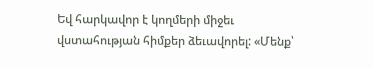Եվ հարկավոր է կողմերի միջեւ վստահության հիմքեր ձեւավորել: «Մենք՝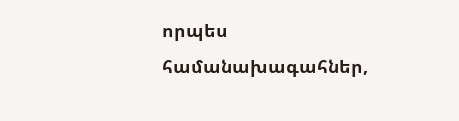որպես համանախագահներ,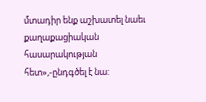մտադիր ենք աշխատել նաեւ քաղաքացիական հասարակության հետ»,-ընդգծել է նա: